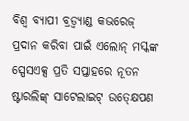ବିଶ୍ୱ ବ୍ୟାପୀ ବ୍ରଡ୍ବ୍ୟାଣ୍ଡ କଭରେଜ୍ ପ୍ରଦାନ କରିବା ପାଇଁ ଏଲୋନ୍ ମସ୍କଙ୍କ ସ୍ପେସଏକ୍ସ ପ୍ରତି ସପ୍ତାହରେ ନୂତନ ଷ୍ଟାରଲିଙ୍କ୍ ସାଟେଲାଇଟ୍ ଉତ୍କ୍ଷେପଣ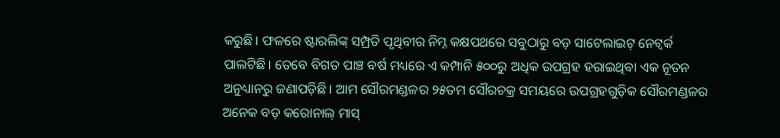କରୁଛି। ଫଳରେ ଷ୍ଟାରଲିଙ୍କ୍ ସମ୍ପ୍ରତି ପୃଥିବୀର ନିମ୍ନ କକ୍ଷପଥରେ ସବୁଠାରୁ ବଡ଼ ସାଟେଲାଇଟ୍ ନେଟ୍ୱର୍କ ପାଲଟିଛି। ତେବେ ବିଗତ ପାଞ୍ଚ ବର୍ଷ ମଧ୍ୟରେ ଏ କମ୍ପାନି ୫୦୦ରୁ ଅଧିକ ଉପଗ୍ରହ ହରାଇଥିବା ଏକ ନୂତନ ଅନୁଧ୍ୟାନରୁ ଜଣାପଡ଼ିଛି। ଆମ ସୌରମଣ୍ଡଳର ୨୫ତମ ସୌରଚକ୍ର ସମୟରେ ଉପଗ୍ରହଗୁଡ଼ିକ ସୌରମଣ୍ଡଳର ଅନେକ ବଡ଼ କରୋନାଲ୍ ମାସ୍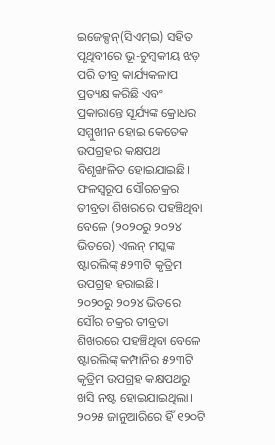ଇଜେକ୍ସନ୍(ସିଏମ୍ଇ) ସହିତ ପୃଥିବୀରେ ଭୂ-ଚୁମ୍ବକୀୟ ଝଡ଼ ପରି ତୀବ୍ର କାର୍ଯ୍ୟକଳାପ ପ୍ରତ୍ୟକ୍ଷ କରିଛି ଏବଂ ପ୍ରକାରାନ୍ତେ ସୂର୍ଯ୍ୟଙ୍କ କ୍ରୋଧର ସମ୍ମୁଖୀନ ହୋଇ କେତେକ ଉପଗ୍ରହର କକ୍ଷପଥ ବିଶୃଙ୍ଖଳିତ ହୋଇଯାଇଛି। ଫଳସ୍ବରୂପ ସୌରଚକ୍ରର ତୀବ୍ରତା ଶିଖରରେ ପହଞ୍ଚିଥିବା ବେଳେ (୨୦୨୦ରୁ ୨୦୨୪ ଭିତରେ) ଏଲନ୍ ମସ୍କଙ୍କ ଷ୍ଟାରଲିଙ୍କ୍ ୫୨୩ଟି କୃତ୍ରିମ ଉପଗ୍ରହ ହରାଇଛି।
୨୦୨୦ରୁ ୨୦୨୪ ଭିତରେ ସୌର ଚକ୍ରର ତୀବ୍ରତା ଶିଖରରେ ପହଞ୍ଚିଥିବା ବେଳେ ଷ୍ଟାରଲିଙ୍କ୍ କମ୍ପାନିର ୫୨୩ଟି କୃତ୍ରିମ ଉପଗ୍ରହ କକ୍ଷପଥରୁ ଖସି ନଷ୍ଟ ହୋଇଯାଇଥିଲା। ୨୦୨୫ ଜାନୁଆରିରେ ହିଁ ୧୨୦ଟି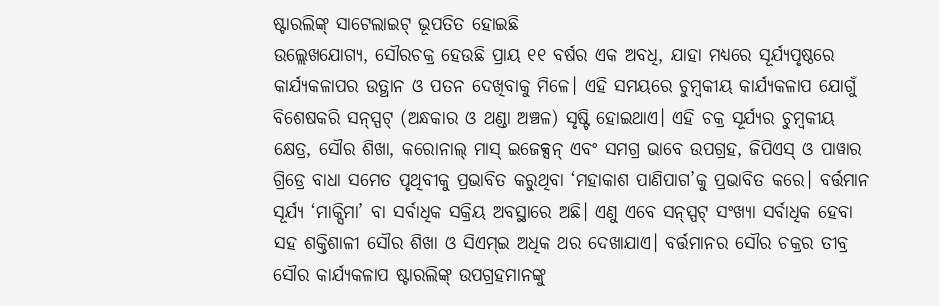ଷ୍ଟାରଲିଙ୍କ୍ ସାଟେଲାଇଟ୍ ଭୂପତିତ ହୋଇଛି
ଉଲ୍ଲେଖଯୋଗ୍ୟ, ସୌରଚକ୍ର ହେଉଛି ପ୍ରାୟ ୧୧ ବର୍ଷର ଏକ ଅବଧି, ଯାହା ମଧ୍ୟରେ ସୂର୍ଯ୍ୟପୃଷ୍ଠରେ କାର୍ଯ୍ୟକଳାପର ଉତ୍ଥାନ ଓ ପତନ ଦେଖିବାକୁ ମିଳେ। ଏହି ସମୟରେ ଚୁମ୍ବକୀୟ କାର୍ଯ୍ୟକଳାପ ଯୋଗୁଁ ବିଶେଷକରି ସନ୍ସ୍ପଟ୍ (ଅନ୍ଧକାର ଓ ଥଣ୍ଡା ଅଞ୍ଚଳ) ସୃଷ୍ଟି ହୋଇଥାଏ। ଏହି ଚକ୍ର ସୂର୍ଯ୍ୟର ଚୁମ୍ବକୀୟ କ୍ଷେତ୍ର, ସୌର ଶିଖା, କରୋନାଲ୍ ମାସ୍ ଇଜେକ୍ସନ୍ ଏବଂ ସମଗ୍ର ଭାବେ ଉପଗ୍ରହ, ଜିପିଏସ୍ ଓ ପାୱାର ଗ୍ରିଡ୍ରେ ବାଧା ସମେତ ପୃଥିବୀକୁ ପ୍ରଭାବିତ କରୁଥିବା ‘ମହାକାଶ ପାଣିପାଗ’କୁ ପ୍ରଭାବିତ କରେ। ବର୍ତ୍ତମାନ ସୂର୍ଯ୍ୟ ‘ମାକ୍ସିମା’ ବା ସର୍ବାଧିକ ସକ୍ରିୟ ଅବସ୍ଥାରେ ଅଛି। ଏଣୁ ଏବେ ସନ୍ସ୍ପଟ୍ ସଂଖ୍ୟା ସର୍ବାଧିକ ହେବା ସହ ଶକ୍ତିଶାଳୀ ସୌର ଶିଖା ଓ ସିଏମ୍ଇ ଅଧିକ ଥର ଦେଖାଯାଏ। ବର୍ତ୍ତମାନର ସୌର ଚକ୍ରର ତୀବ୍ର ସୌର କାର୍ଯ୍ୟକଳାପ ଷ୍ଟାରଲିଙ୍କ୍ ଉପଗ୍ରହମାନଙ୍କୁ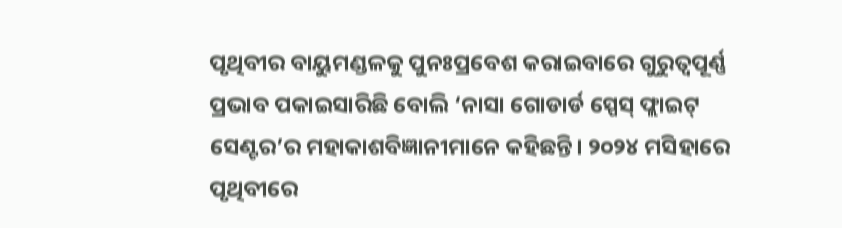ପୃଥିବୀର ବାୟୁମଣ୍ଡଳକୁ ପୁନଃପ୍ରବେଶ କରାଇବାରେ ଗୁରୁତ୍ୱପୂର୍ଣ୍ଣ ପ୍ରଭାବ ପକାଇସାରିଛି ବୋଲି ‘ନାସା ଗୋଡାର୍ଡ ସ୍ପେସ୍ ଫ୍ଲାଇଟ୍ ସେଣ୍ଟର’ର ମହାକାଶବିଜ୍ଞାନୀମାନେ କହିଛନ୍ତି। ୨୦୨୪ ମସିହାରେ ପୃଥିବୀରେ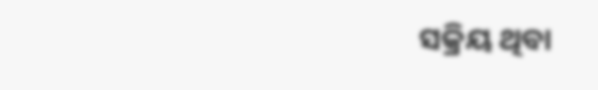ସକ୍ରିୟ ଥିବା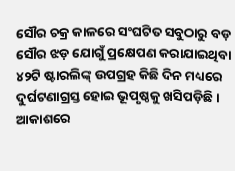ସୌର ଚକ୍ର କାଳରେ ସଂଘଟିତ ସବୁଠାରୁ ବଡ଼ ସୌର ଝଡ଼ ଯୋଗୁଁ ପ୍ରକ୍ଷେପଣ କରାଯାଇଥିବା ୪୨ଟି ଷ୍ଟାରଲିଙ୍କ୍ ଉପଗ୍ରହ କିଛି ଦିନ ମଧ୍ୟରେ ଦୁର୍ଘଟଣାଗ୍ରସ୍ତ ହୋଇ ଭୂପୃଷ୍ଠକୁ ଖସିପଡ଼ିଛି। ଆକାଶରେ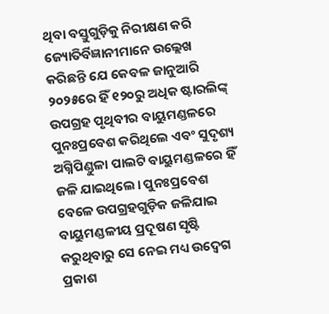ଥିବା ବସ୍ତୁଗୁଡ଼ିକୁ ନିରୀକ୍ଷଣ କରି ଜ୍ୟୋତିର୍ବିଜ୍ଞାନୀମାନେ ଉଲ୍ଲେଖ କରିଛନ୍ତି ଯେ କେବଳ ଜାନୁଆରି ୨୦୨୫ରେ ହିଁ ୧୨୦ରୁ ଅଧିକ ଷ୍ଟାରଲିଙ୍କ୍ ଉପଗ୍ରହ ପୃଥିବୀର ବାୟୁମଣ୍ଡଳରେ ପୁନଃପ୍ରବେଶ କରିଥିଲେ ଏବଂ ସୁଦୃଶ୍ୟ ଅଗ୍ନିପିଣ୍ଡୁଳା ପାଲଟି ବାୟୁମଣ୍ଡଳରେ ହିଁ ଜଳି ଯାଇଥିଲେ। ପୁନଃପ୍ରବେଶ ବେଳେ ଉପଗ୍ରହଗୁଡ଼ିକ ଜଳିଯାଇ ବାୟୁମଣ୍ଡଳୀୟ ପ୍ରଦୂଷଣ ସୃଷ୍ଟି କରୁଥିବାରୁ ସେ ନେଇ ମଧ୍ୟ ଉଦ୍ବେଗ ପ୍ରକାଶ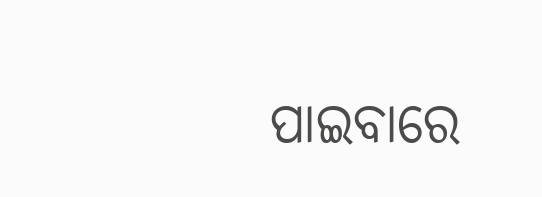ପାଇବାରେ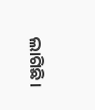ଲାଗିଛି।